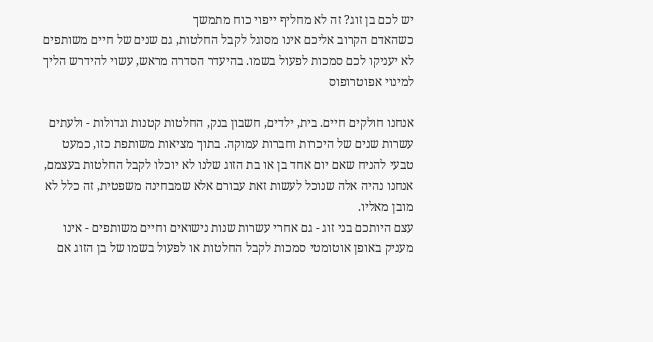יש לכם בן זוג? זה לא מחליף ייפוי כוח מתמשך
כשהאדם הקרוב אליכם אינו מסוגל לקבל החלטות, גם שנים של חיים משותפים לא יעניקו לכם סמכות לפעול בשמו. בהיעדר הסדרה מראש, עשוי להידרש הליך למינוי אפוטרופוס

אנחנו חולקים חיים. בית, ילדים, חשבון בנק, החלטות קטנות וגדולות - ולעתים עשרות שנים של היכרות וחברות עמוקה. בתוך מציאות משותפת כזו, כמעט טבעי להניח שאם יום אחד בן או בת הזוג שלנו לא יוכלו לקבל החלטות בעצמם, אנחנו נהיה אלה שנוכל לעשות זאת עבורם אלא שמבחינה משפטית, זה כלל לא מובן מאליו.
עצם היותכם בני זוג - גם אחרי עשרות שנות נישואים וחיים משותפים - אינו מעניק באופן אוטומטי סמכות לקבל החלטות או לפעול בשמו של בן הזוג אם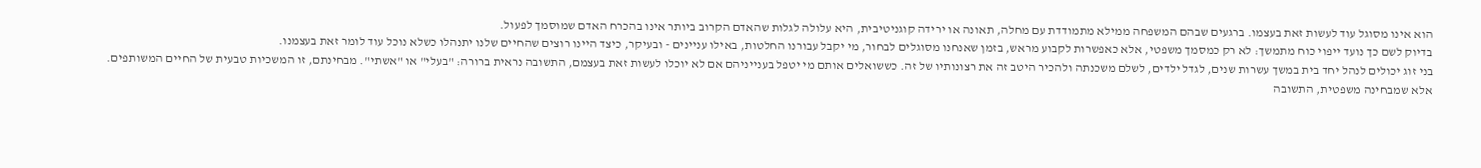הוא אינו מסוגל עוד לעשות זאת בעצמו. ברגעים שבהם המשפחה ממילא מתמודדת עם מחלה, תאונה או ירידה קוגניטיבית, היא עלולה לגלות שהאדם הקרוב ביותר אינו בהכרח האדם שמוסמך לפעול.
בדיוק לשם כך נועד ייפוי כוח מתמשך: לא רק כמסמך משפטי, אלא כאפשרות לקבוע מראש, בזמן שאנחנו מסוגלים לבחור, מי יקבל עבורנו החלטות, באילו עניינים - ובעיקר, כיצד היינו רוצים שהחיים שלנו יתנהלו כשלא נוכל עוד לומר זאת בעצמנו.
בני זוג יכולים לנהל יחד בית במשך עשרות שנים, לגדל ילדים, לשלם משכנתה ולהכיר היטב זה את רצונותיו של זה. כששואלים אותם מי יטפל בענייניהם אם לא יוכלו לעשות זאת בעצמם, התשובה נראית ברורה: "בעלי" או "אשתי". מבחינתם, זו המשכיות טבעית של החיים המשותפים.
אלא שמבחינה משפטית, התשובה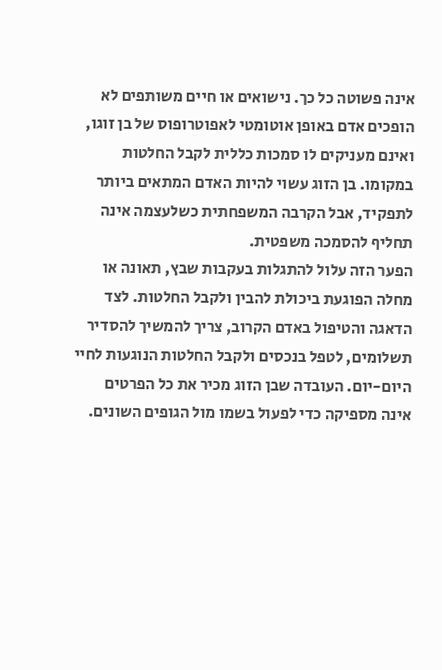אינה פשוטה כל כך. נישואים או חיים משותפים לא הופכים אדם באופן אוטומטי לאפוטרופוס של בן זוגו, ואינם מעניקים לו סמכות כללית לקבל החלטות במקומו. בן הזוג עשוי להיות האדם המתאים ביותר לתפקיד, אבל הקרבה המשפחתית כשלעצמה אינה תחליף להסמכה משפטית.
הפער הזה עלול להתגלות בעקבות שבץ, תאונה או מחלה הפוגעת ביכולת להבין ולקבל החלטות. לצד הדאגה והטיפול באדם הקרוב, צריך להמשיך להסדיר תשלומים, לטפל בנכסים ולקבל החלטות הנוגעות לחיי היום-יום. העובדה שבן הזוג מכיר את כל הפרטים אינה מספיקה כדי לפעול בשמו מול הגופים השונים.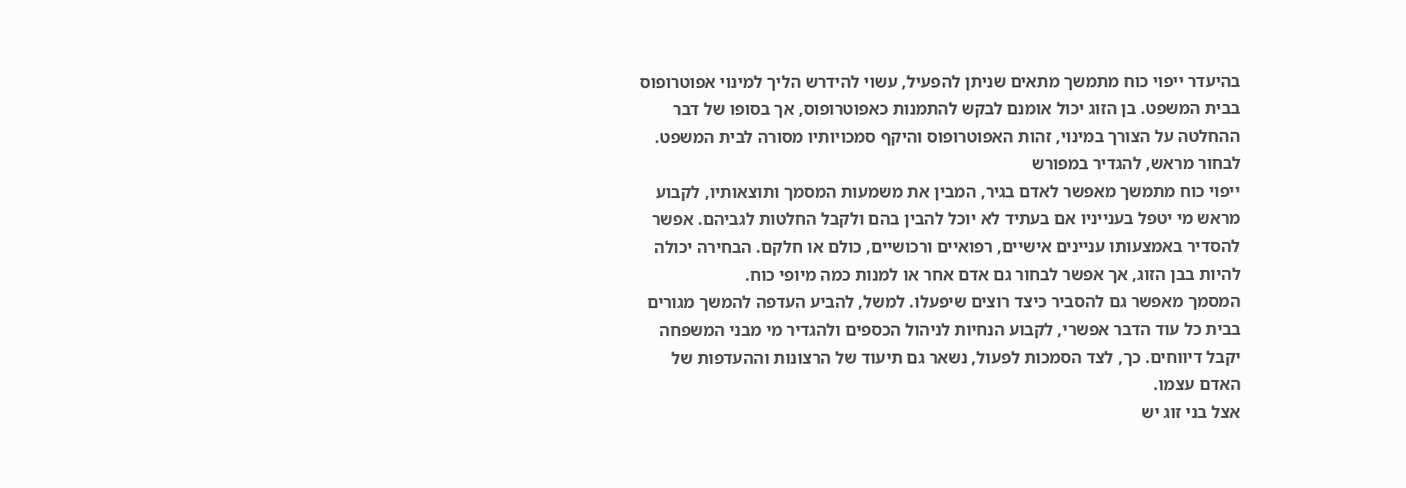בהיעדר ייפוי כוח מתמשך מתאים שניתן להפעיל, עשוי להידרש הליך למינוי אפוטרופוס בבית המשפט. בן הזוג יכול אומנם לבקש להתמנות כאפוטרופוס, אך בסופו של דבר ההחלטה על הצורך במינוי, זהות האפוטרופוס והיקף סמכויותיו מסורה לבית המשפט.
לבחור מראש, להגדיר במפורש
ייפוי כוח מתמשך מאפשר לאדם בגיר, המבין את משמעות המסמך ותוצאותיו, לקבוע מראש מי יטפל בענייניו אם בעתיד לא יוכל להבין בהם ולקבל החלטות לגביהם. אפשר להסדיר באמצעותו עניינים אישיים, רפואיים ורכושיים, כולם או חלקם. הבחירה יכולה להיות בבן הזוג, אך אפשר לבחור גם אדם אחר או למנות כמה מיופי כוח.
המסמך מאפשר גם להסביר כיצד רוצים שיפעלו. למשל, להביע העדפה להמשך מגורים בבית כל עוד הדבר אפשרי, לקבוע הנחיות לניהול הכספים ולהגדיר מי מבני המשפחה יקבל דיווחים. כך, לצד הסמכות לפעול, נשאר גם תיעוד של הרצונות וההעדפות של האדם עצמו.
אצל בני זוג יש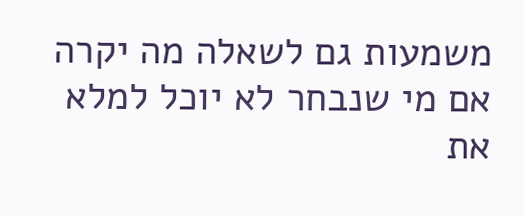משמעות גם לשאלה מה יקרה אם מי שנבחר לא יוכל למלא את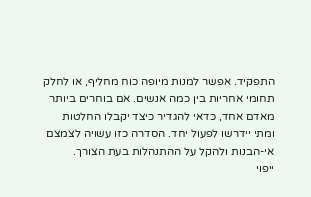התפקיד. אפשר למנות מיופה כוח מחליף, או לחלק תחומי אחריות בין כמה אנשים. אם בוחרים ביותר מאדם אחד, כדאי להגדיר כיצד יקבלו החלטות ומתי יידרשו לפעול יחד. הסדרה כזו עשויה לצמצם אי-הבנות ולהקל על ההתנהלות בעת הצורך.
ייפוי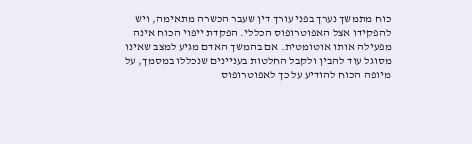כוח מתמשך נערך בפני עורך דין שעבר הכשרה מתאימה, ויש להפקידו אצל האפוטרופוס הכללי. הפקדת ייפוי הכוח אינה מפעילה אותו אוטומטית. אם בהמשך האדם מגיע למצב שאינו מסוגל עוד להבין ולקבל החלטות בעניינים שנכללו במסמך, על מיופה הכוח להודיע על כך לאפוטרופוס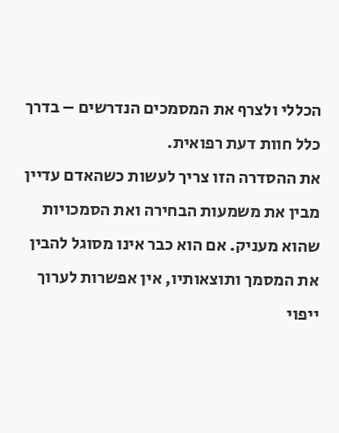הכללי ולצרף את המסמכים הנדרשים – בדרך כלל חוות דעת רפואית.
את ההסדרה הזו צריך לעשות כשהאדם עדיין מבין את משמעות הבחירה ואת הסמכויות שהוא מעניק. אם הוא כבר אינו מסוגל להבין את המסמך ותוצאותיו, אין אפשרות לערוך ייפוי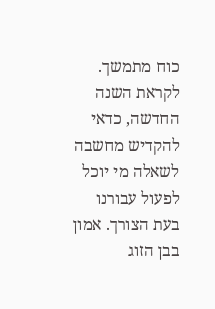כוח מתמשך.
לקראת השנה החדשה, כדאי להקדיש מחשבה לשאלה מי יוכל לפעול עבורנו בעת הצורך. אמון בבן הזוג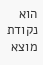הוא נקודת מוצא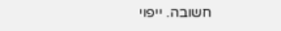חשובה. ייפוי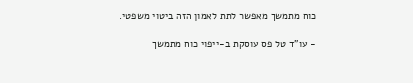כוח מתמשך מאפשר לתת לאמון הזה ביטוי משפטי.

- עו"ד טל פס עוסקת ב-ייפוי כוח מתמשך